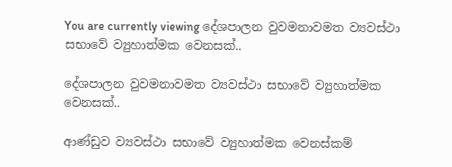You are currently viewing දේශපාලන වුවමනාවමත ව්‍යවස්ථා සභාවේ ව්‍යුහාත්මක වෙනසක්..

දේශපාලන වුවමනාවමත ව්‍යවස්ථා සභාවේ ව්‍යුහාත්මක වෙනසක්..

ආණ්ඩුව ව්‍යවස්ථා සභාවේ ව්‍යුහාත්මක වෙනස්කම්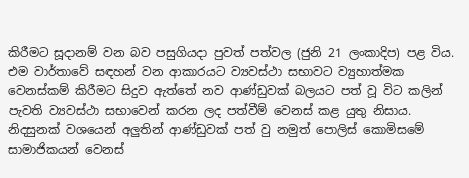කිරීමට සූදානම් වන බව පසුගියදා පුවත් පත්වල (ජුනි 21 ලංකාදිප) පළ විය. එම වාර්තාවේ සඳහන් වන ආකාරයට ව්‍යවස්ථා සභාවට ව්‍යුහාත්මක වෙනස්කම් කිරීමට සිදුව ඇත්තේ නව ආණ්ඩුවක් බලයට පත් වූ විට කලින් පැවති ව්‍යවස්ථා සභාවෙන් කරන ලද පත්වීම් වෙනස් කළ යුතු නිසාය. නිදසුනක් වශයෙන් අලුතින් ආණ්ඩුවක් පත් වු නමුත් පොලිස් කොමිසමේ සාමාජිකයන් වෙනස්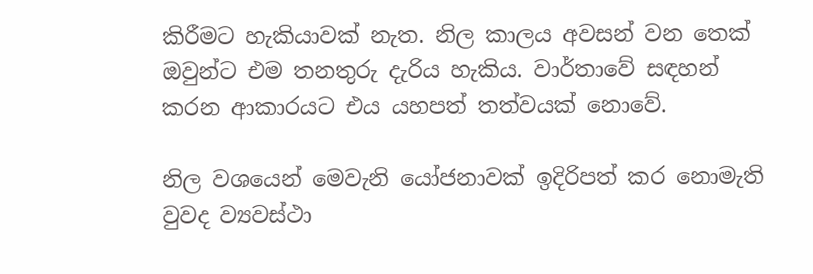කිරීමට හැකියාවක් නැත. නිල කාලය අවසන් වන තෙක් ඔවුන්ට එම තනතුරු දැරිය හැකිය. වාර්තාවේ සඳහන් කරන ආකාරයට එය යහපත් තත්වයක් නොවේ.

නිල වශයෙන් මෙවැනි යෝජනාවක් ඉදිරිපත් කර නොමැති වුවද ව්‍යවස්ථා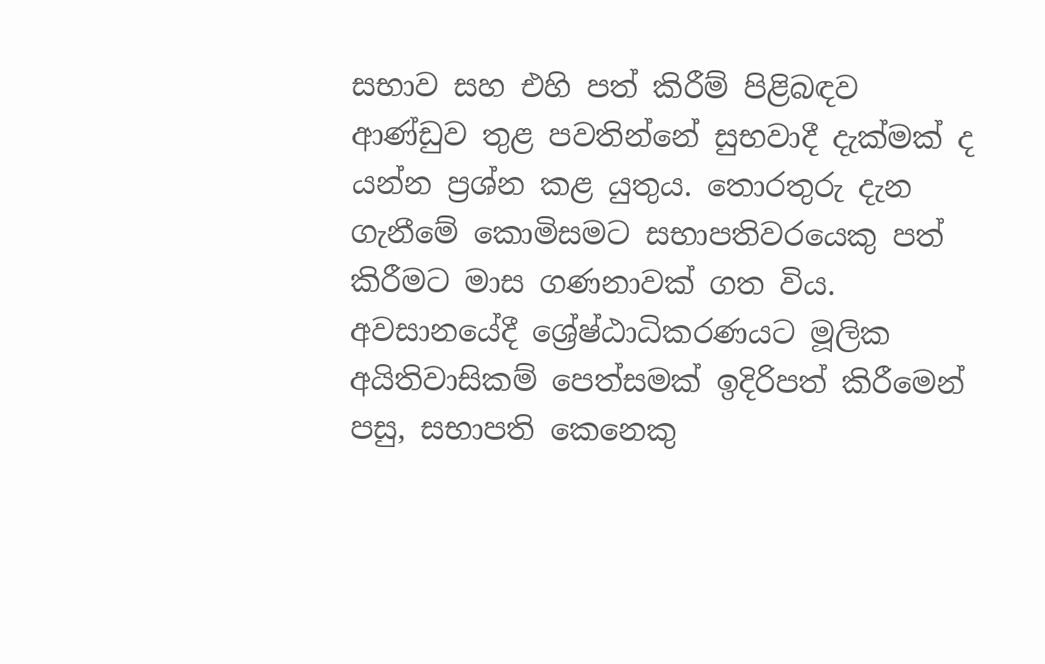සභාව සහ එහි පත් කිරීම් පිළිබඳව ආණ්ඩුව තුළ පවතින්නේ සුභවාදී දැක්මක් ද යන්න ප්‍රශ්න කළ යුතුය. තොරතුරු දැන ගැනීමේ කොමිසමට සභාපතිවරයෙකු පත් කිරීමට මාස ගණනාවක් ගත විය. අවසානයේදී ශ්‍රේෂ්ඨාධිකරණයට මූලික අයිතිවාසිකම් පෙත්සමක් ඉදිරිපත් කිරීමෙන් පසු, සභාපති කෙනෙකු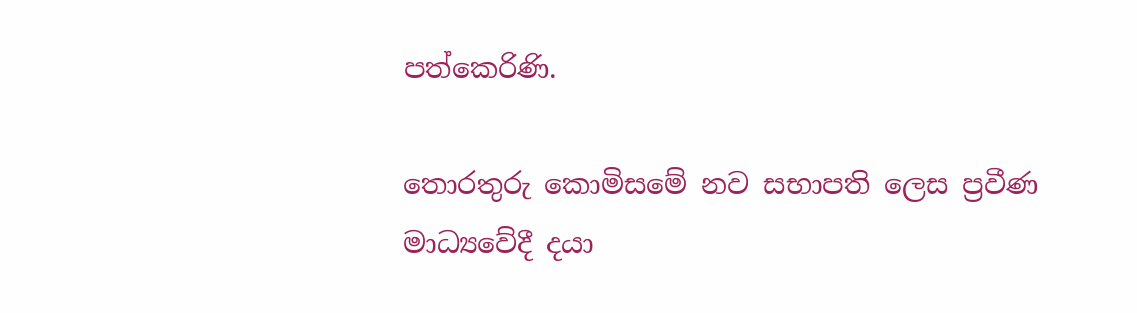පත්කෙරිණි.

තොරතුරු කොමිසමේ නව සභාපති ලෙස ප්‍රවීණ මාධ්‍යවේදී දයා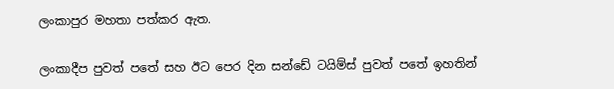ලංකාපුර මහතා පත්කර ඇත.

ලංකාදීප පුවත් පතේ සහ ඊට පෙර දින සන්ඩේ ටයිම්ස් පුවත් පතේ ඉහතින්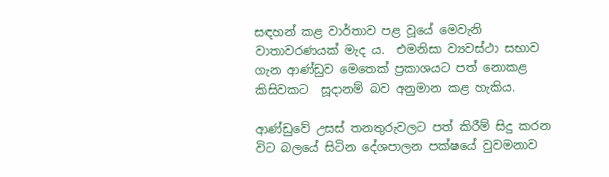සඳහන් කළ වාර්තාව පළ වූයේ මෙවැනි වාතාවරණයක් මැද ය.  එමනිසා ව්‍යවස්ථා සභාව ගැන ආණ්ඩුව මෙතෙක් ප්‍රකාශයට පත් නොකළ කිසිවකට  සූදානම් බව අනුමාන කළ හැකිය.

ආණ්ඩුවේ උසස් තනතුරුවලට පත් කිරීම් සිදු කරන විට බලයේ සිටින දේශපාලන පක්ෂයේ වුවමනාව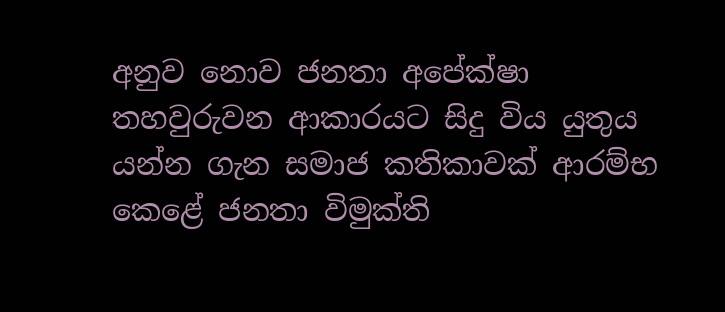අනුව නොව ජනතා අපේක්ෂා තහවුරුවන ආකාරයට සිදු විය යුතුය යන්න ගැන සමාජ කතිකාවක් ආරම්භ කෙළේ ජනතා විමුක්ති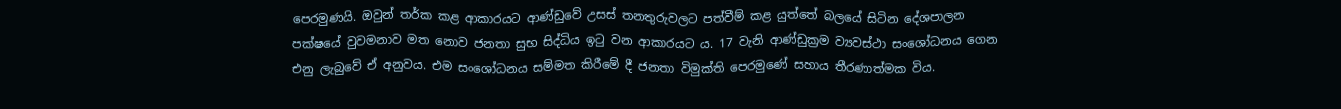පෙරමුණයි. ඔවුන් තර්ක කළ ආකාරයට ආණ්ඩුවේ උසස් තනතුරුවලට පත්වීම් කළ යුත්තේ බලයේ සිටින දේශපාලන පක්ෂයේ වුවමනාව මත නොව ජනතා සුභ සිද්ධිය ඉටු වන ආකාරයට ය. 17 වැනි ආණ්ඩුක්‍රම ව්‍යවස්ථා සංශෝධනය ගෙන එනු ලැබුවේ ඒ අනුවය. එම සංශෝධනය සම්මත කිරීමේ දී ජනතා විමුක්ති පෙරමුණේ සහාය තීරණාත්මක විය.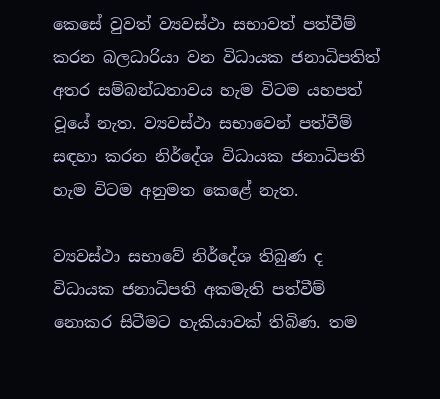කෙසේ වුවත් ව්‍යවස්ථා සභාවත් පත්වීම් කරන බලධාරියා වන විධායක ජනාධිපතිත් අතර සම්බන්ධතාවය හැම විටම යහපත් වූයේ නැත. ව්‍යවස්ථා සභාවෙන් පත්වීම් සඳහා කරන නිර්දේශ විධායක ජනාධිපති හැම විටම අනුමත කෙළේ නැත.

ව්‍යවස්ථා සභාවේ නිර්දේශ තිබුණ ද විධායක ජනාධිපති අකමැති පත්වීම් නොකර සිටීමට හැකියාවක් තිබිණ. තම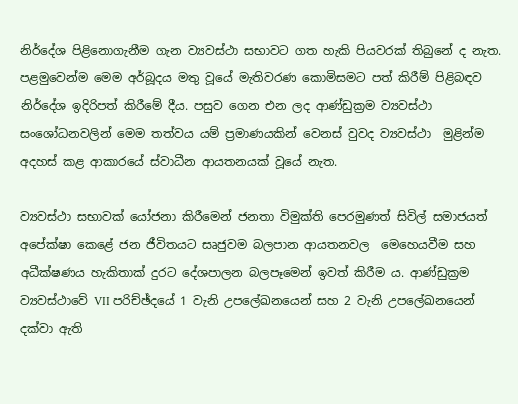නිර්දේශ පිළිනොගැනීම ගැන ව්‍යවස්ථා සභාවට ගත හැකි පියවරක් තිබුනේ ද නැත. පළමුවෙන්ම මෙම අර්බූදය මතු වූයේ මැතිවරණ කොමිසමට පත් කිරීම් පිළිබඳව නිර්දේශ ඉදිරිපත් කිරීමේ දීය. පසුව ගෙන එන ලද ආණ්ඩුක්‍රම ව්‍යවස්ථා සංශෝධනවලින් මෙම තත්වය යම් ප්‍රමාණයකින් වෙනස් වුවද ව්‍යවස්ථා  මුළින්ම අදහස් කළ ආකාරයේ ස්වාධීන ආයතනයක් වූයේ නැත.

ව්‍යවස්ථා සභාවක් යෝජනා කිරීමෙන් ජනතා විමුක්ති පෙරමුණත් සිවිල් සමාජයත් අපේක්ෂා කෙළේ ජන ජීවිතයට සෘජුවම බලපාන ආයතනවල  මෙහෙයවීම සහ අධීක්ෂණය හැකිතාක් දුරට දේශපාලන බලපෑමෙන් ඉවත් කිරීම ය. ආණ්ඩුක්‍රම ව්‍යවස්ථාවේ VII පරිච්ඡ්දයේ 1 වැනි උපලේඛනයෙන් සහ 2 වැනි උපලේඛනයෙන් දක්වා ඇති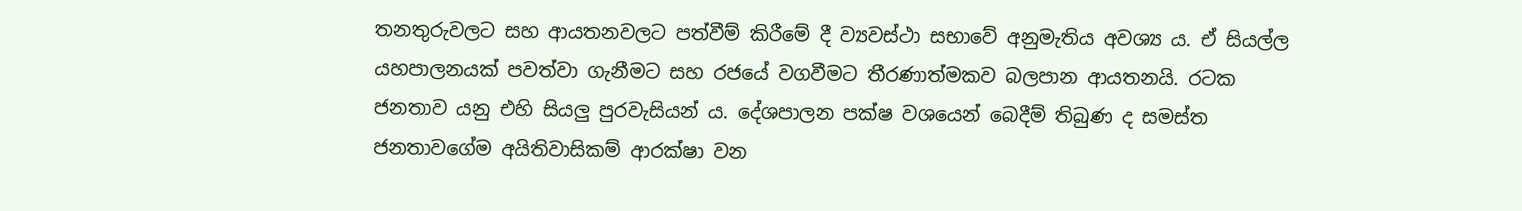තනතුරුවලට සහ ආයතනවලට පත්වීම් කිරීමේ දී ව්‍යවස්ථා සභාවේ අනුමැතිය අවශ්‍ය ය. ඒ සියල්ල යහපාලනයක් පවත්වා ගැනීමට සහ රජයේ වගවීමට තීරණාත්මකව බලපාන ආයතනයි. රටක ජනතාව යනු එහි සියලු පුරවැසියන් ය. දේශපාලන පක්ෂ වශයෙන් බෙදීම් තිබුණ ද සමස්ත ජනතාවගේම අයිතිවාසිකම් ආරක්ෂා වන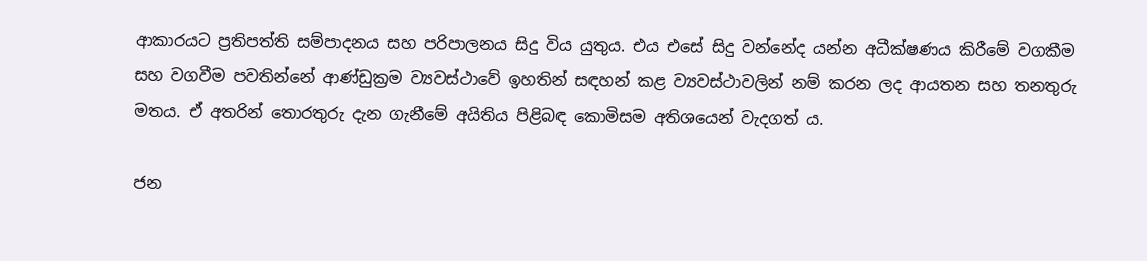ආකාරයට ප්‍රතිපත්ති සම්පාදනය සහ පරිපාලනය සිදු විය යුතුය. එය එසේ සිදු වන්නේද යන්න අධීක්ෂණය කිරීමේ වගකීම සහ වගවීම පවතින්නේ ආණ්ඩුක්‍රම ව්‍යවස්ථාවේ ඉහතින් සඳහන් කළ ව්‍යවස්ථාවලින් නම් කරන ලද ආයතන සහ තනතුරු මතය. ඒ අතරින් තොරතුරු දැන ගැනීමේ අයිතිය පිළිබඳ කොමිසම අතිශයෙන් වැදගත් ය.

ජන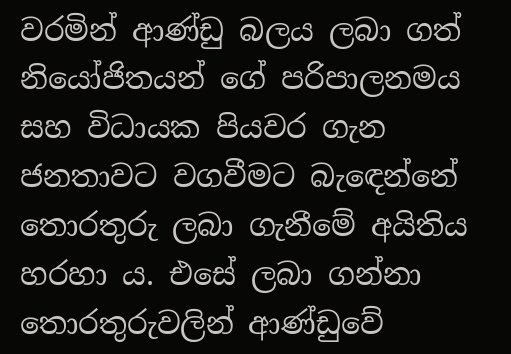වරමින් ආණ්ඩු බලය ලබා ගත් නියෝජිතයන් ගේ පරිපාලනමය සහ විධායක පියවර ගැන ජනතාවට වගවීමට බැඳෙන්නේ තොරතුරු ලබා ගැනීමේ අයිතිය හරහා ය. එසේ ලබා ගන්නා තොරතුරුවලින් ආණ්ඩුවේ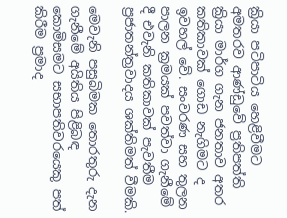ක්‍රියා පටිපාටිය හෙළිවීමට අමතරව ආණ්ඩුවේ ප්‍රතිපත්ති ක්‍රියා මාර්ග ගැන ජනතාව අතර කතිකාවක් ගොඩ නැගිමට ද ඉවහල් වේ. සංවරණ සහ තුලන පාලන ක්‍රමයක් පවත්වා ගැනීමේ දී එවැනි කතිකාවක් පැවතීම ප්‍රජාතන්ත්‍රවාදය ශක්තිමත් වීමකි.

මෙවැනි පසුබිමක තොරතුරු දැන ගැනීමේ අයිතිය පිළිබඳ කොමිසමට සභාපතිවරයෙකු පත් කිරීම ප්‍රමාද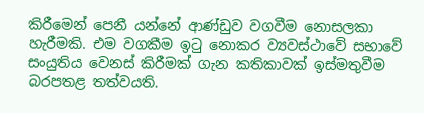කිරීමෙන් පෙනී යන්නේ ආණ්ඩුව වගවීම නොසලකා හැරීමකි. එම වගකීම ඉටු නොකර ව්‍යවස්ථාවේ සභාවේ සංයුතිය වෙනස් කිරීමක් ගැන කතිකාවක් ඉස්මතුවීම බරපතළ තත්වයති.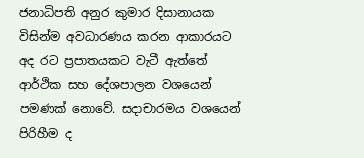ජනාධිපති අනුර කුමාර දිසානායක විසින්ම අවධාරණය කරන ආකාරයට අද රට ප්‍රපාතයකට වැටී ඇත්තේ ආර්ථික සහ දේශපාලන වශයෙන් පමණක් නොවේ. සදාචාරමය වශයෙන් පිරිහීම ද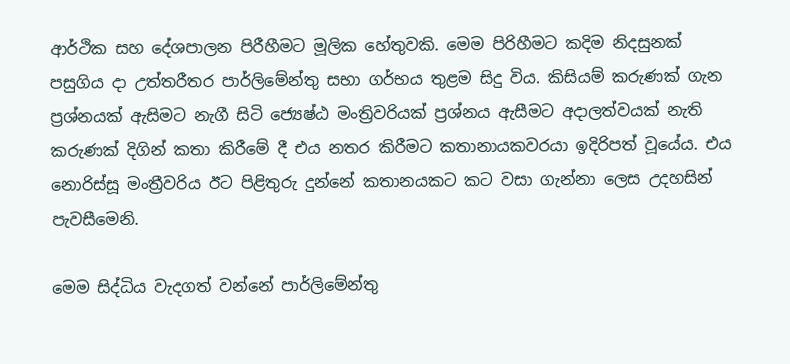ආර්ථික සහ දේශපාලන පිරීහීමට මූලික හේතුවකි. මෙම පිරිහීමට කදිම නිදසුනක් පසුගිය දා උත්තරීතර පාර්ලිමේන්තු සභා ගර්භය තුළම සිදු විය. කිසියම් කරුණක් ගැන ප්‍රශ්නයක් ඇසිමට නැගී සිටි ජ්‍යෙෂ්ඨ මංත්‍රිවරියක් ප්‍රශ්නය ඇසීමට අදාලත්වයක් නැති කරුණක් දිගින් කතා කිරීමේ දී එය නතර කිරීමට කතානායකවරයා ඉදිරිපත් වූයේය. එය නොරිස්සූ මංත්‍රීවරිය ඊට පිළිතුරු දුන්නේ කතානයකට කට වසා ගැන්නා ලෙස උදහසින් පැවසීමෙනි.

මෙම සිද්ධිය වැදගත් වන්නේ පාර්ලිමේන්තු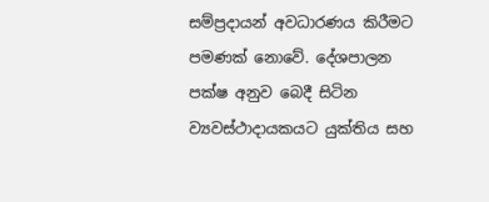සම්ප්‍රදායන් අවධාරණය කිරීමට පමණක් නොවේ. දේශපාලන පක්ෂ අනුව බෙදී සිටින ව්‍යවස්ථාදායකයට යුක්තිය සහ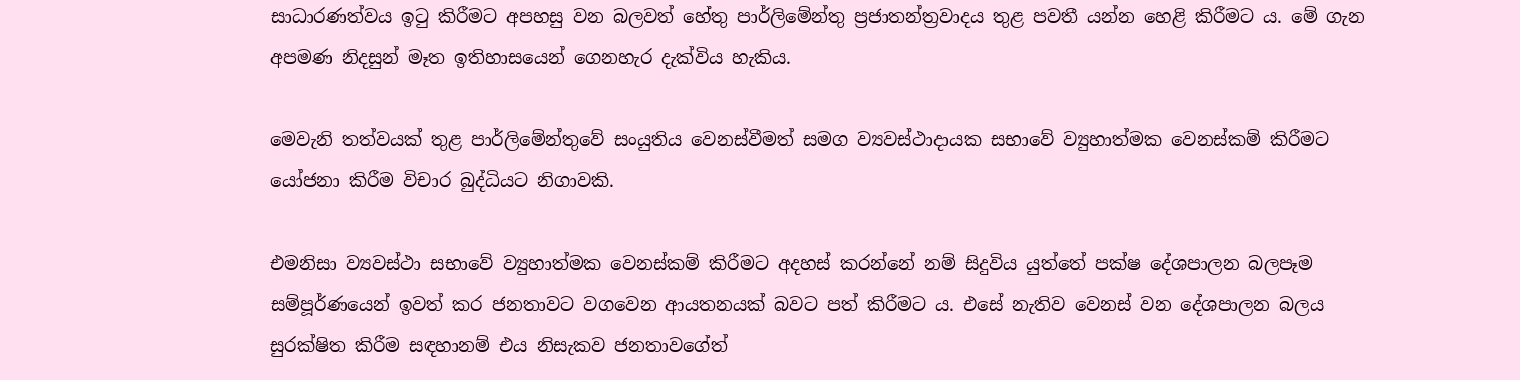සාධාරණත්වය ඉටු කිරීමට අපහසු වන බලවත් හේතු පාර්ලිමේන්තු ප්‍රජාතන්ත්‍රවාදය තුළ පවතී යන්න හෙළි කිරීමට ය. මේ ගැන අපමණ නිදසුන් මෑත ඉතිහාසයෙන් ගෙනහැර දැක්විය හැකිය.

මෙවැනි තත්වයක් තුළ පාර්ලිමේන්තුවේ සංයුතිය වෙනස්වීමත් සමග ව්‍යවස්ථාදායක සභාවේ ව්‍යුහාත්මක වෙනස්කම් කිරීමට යෝජනා කිරීම විචාර බුද්ධියට නිගාවකි.

එමනිසා ව්‍යවස්ථා සභාවේ ව්‍යුහාත්මක වෙනස්කම් කිරීමට අදහස් කරන්නේ නම් සිදුවිය යුත්තේ පක්ෂ දේශපාලන බලපෑම සම්පූර්ණයෙන් ඉවත් කර ජනතාවට වගවෙන ආයතනයක් බවට පත් කිරීමට ය. එසේ නැතිව වෙනස් වන දේශපාලන බලය සුරක්ෂිත කිරීම සඳහානම් එය නිසැකව ජනතාවගේත්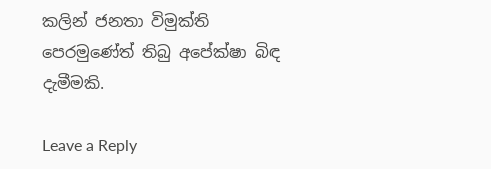කලින් ජනතා විමුක්ති පෙරමුණේත් තිබු අපේක්ෂා බිඳ දැමීමකි.

Leave a Reply